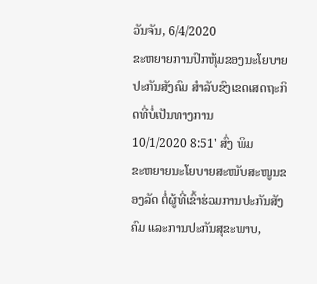ວັນຈັນ, 6/4/2020
ຂະຫຍາຍການປົກຫຸ້ມຂອງນະໂຍບາຍປະກັນສັງຄົມ ສຳລັບຂົງເຂດເສດຖະກິດທີ່ບໍ່ເປັນທາງການ
10/1/2020 8:51' ສົ່ງ ພິມ
ຂະຫຍາຍນະໂຍບາຍສະໜັບສະໜູນຂອງລັດ ຕໍ່ຜູ້ທີ່ເຂົ້າຮ່ວມການປະກັນສັງຄົມ ແລະການປະກັນສຸຂະພາບ,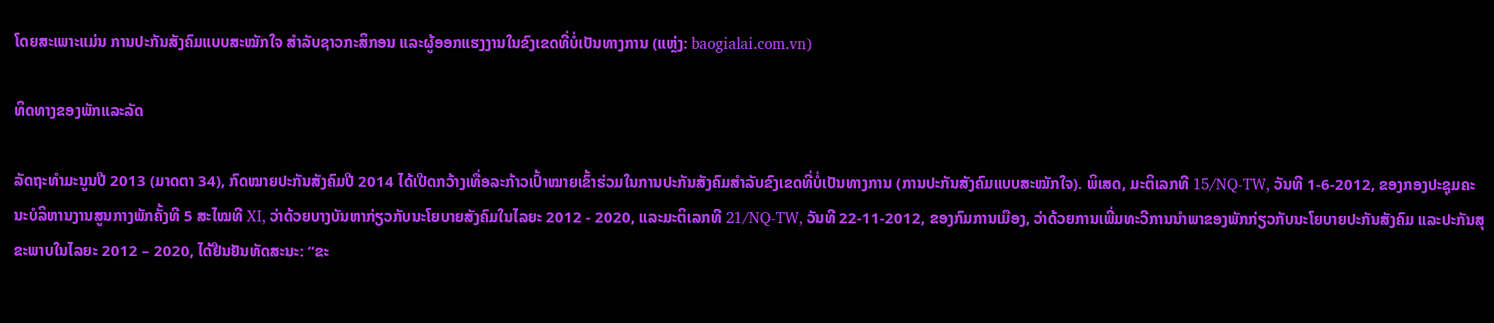ໂດຍສະເພາະແມ່ນ ການປະກັນສັງຄົມແບບສະໝັກໃຈ ສຳລັບຊາວກະສິກອນ ແລະຜູ້ອອກແຮງງານໃນຂົງເຂດທີ່ບໍ່ເປັນທາງການ (ແຫຼ່ງ: baogialai.com.vn)

ທິດທາງຂອງພັກແລະລັດ

ລັດຖະທຳມະນູນປີ 2013 (ມາດຕາ 34), ກົດໝາຍປະກັນສັງຄົມປີ 2014 ໄດ້ເປີດກວ້າງເທື່ອລະກ້າວເປົ້າໝາຍເຂົ້າຮ່ວມໃນການປະກັນສັງຄົມສຳລັບຂົງເຂດທີ່ບໍ່ເປັນທາງການ (ການປະກັນສັງຄົມແບບສະໝັກໃຈ). ພິເສດ, ມະຕິເລກທີ 15/NQ-TW, ວັນທີ 1-6-2012, ຂອງກອງປະຊຸມຄະນະບໍລິຫານງານສູນກາງພັກຄັ້ງທີ 5 ສະໄໝທີ XI, ວ່າດ້ວຍບາງບັນຫາກ່ຽວກັບນະໂຍບາຍສັງຄົມໃນໄລຍະ 2012 - 2020, ແລະມະຕິເລກທີ 21/NQ-TW, ວັນທີ 22-11-2012, ຂອງກົມການເມືອງ, ວ່າດ້ວຍການເພີ່ມທະວີການນຳພາຂອງພັກກ່ຽວກັບນະໂຍບາຍປະກັນສັງຄົມ ແລະປະກັນສຸຂະພາບໃນໄລຍະ 2012 – 2020, ໄດ້ຢືນຢັນທັດສະນະ: “ຂະ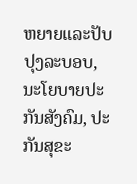ຫຍາຍແລະປັບປຸງລະບອບ, ນະໂຍບາຍປະກັນສັງຄົມ, ປະກັນສຸຂະ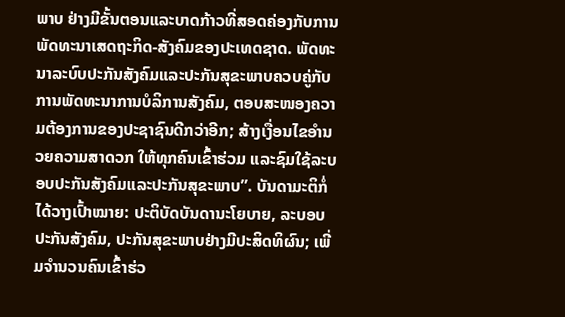ພາບ ຢ່າງມີຂັ້ນຕອນແລະບາດກ້າວທີ່ສອດຄ່ອງກັບການພັດທະນາເສດຖະກິດ-ສັງຄົມຂອງປະເທດຊາດ. ພັດທະນາລະບົບປະກັນສັງຄົມແລະປະກັນສຸຂະພາບຄວບຄູ່ກັບການພັດທະນາການບໍລິການສັງຄົມ, ຕອບສະໜອງຄວາມຕ້ອງການຂອງປະຊາຊົນດີກວ່າອີກ; ສ້າງເງື່ອນໄຂອຳນວຍຄວາມສາດວກ ໃຫ້ທຸກຄົນເຂົ້າຮ່ວມ ແລະຊົມໃຊ້ລະບອບປະກັນສັງຄົມແລະປະກັນສຸຂະພາບ”. ບັນດາມະຕິກໍ່ໄດ້ວາງເປົ້າໝາຍ: ປະຕິບັດບັນດານະໂຍບາຍ, ລະບອບປະກັນສັງຄົມ, ປະກັນສຸຂະພາບຢ່າງມີປະສິດທິຜົນ; ເພີ່ມຈຳນວນຄົນເຂົ້າຮ່ວ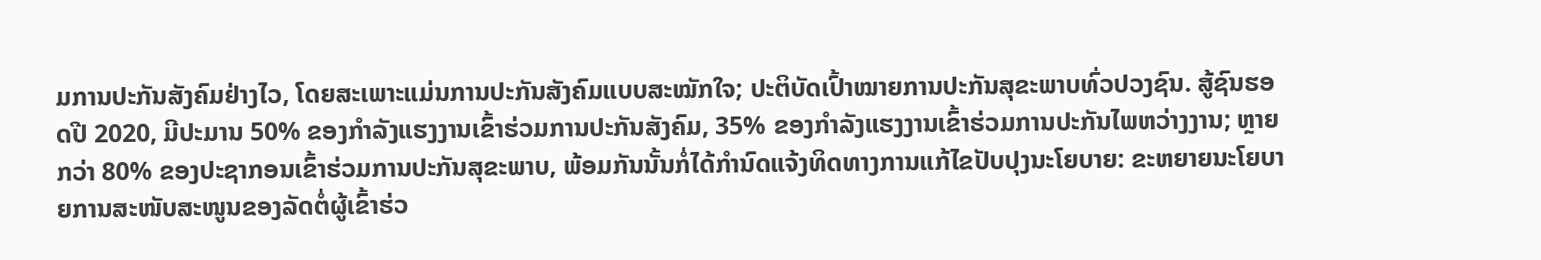ມການປະກັນສັງຄົມຢ່າງໄວ, ໂດຍສະເພາະແມ່ນການປະກັນສັງຄົມແບບສະໝັກໃຈ; ປະຕິບັດເປົ້າໝາຍການປະກັນສຸຂະພາບທົ່ວປວງຊົນ. ສູ້ຊົນຮອດປີ 2020, ມີປະມານ 50% ຂອງກຳລັງແຮງງານເຂົ້າຮ່ວມການປະກັນສັງຄົມ, 35% ຂອງກຳລັງແຮງງານເຂົ້າຮ່ວມການປະກັນໄພຫວ່າງງານ; ຫຼາຍກວ່າ 80% ຂອງປະຊາກອນເຂົ້າຮ່ວມການປະກັນສຸຂະພາບ, ພ້ອມກັນນັ້ນກໍ່ໄດ້ກຳນົດແຈ້ງທິດທາງການແກ້ໄຂປັບປຸງນະໂຍບາຍ: ຂະຫຍາຍນະໂຍບາຍການສະໜັບສະໜູນຂອງລັດຕໍ່ຜູ້ເຂົ້າຮ່ວ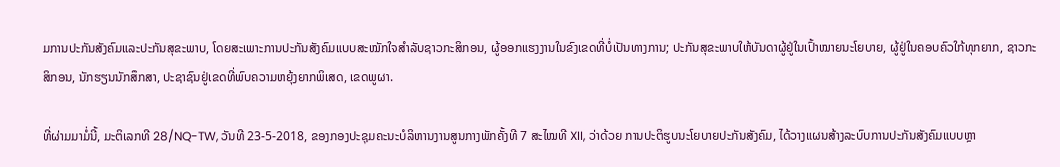ມການປະກັນສັງຄົມແລະປະກັນສຸຂະພາບ, ໂດຍສະເພາະການປະກັນສັງຄົມແບບສະໝັກໃຈສຳລັບຊາວກະສິກອນ, ຜູ້ອອກແຮງງານໃນຂົງເຂດທີ່ບໍ່ເປັນທາງການ; ປະກັນສຸຂະພາບໃຫ້ບັນດາຜູ້ຢູ່ໃນເປົ້າໝາຍນະໂຍບາຍ, ຜູ້ຢູ່ໃນຄອບຄົວໃກ້ທຸກຍາກ, ຊາວກະສິກອນ, ນັກຮຽນນັກສຶກສາ, ປະຊາຊົນຢູ່ເຂດທີ່ພົບຄວາມຫຍຸ້ງຍາກພິເສດ, ເຂດພູຜາ.

ທີ່ຜ່າມມາມໍ່ນີ້, ມະຕິເລກທີ 28/NQ-TW, ວັນທີ 23-5-2018, ຂອງກອງປະຊຸມຄະນະບໍລິຫານງານສູນກາງພັກຄັ້ງທີ 7 ສະໄໝທີ XII, ວ່າດ້ວຍ ການປະຕິຮູບນະໂຍບາຍປະກັນສັງຄົມ, ໄດ້ວາງແຜນສ້າງລະບົບການປະກັນສັງຄົມແບບຫຼາ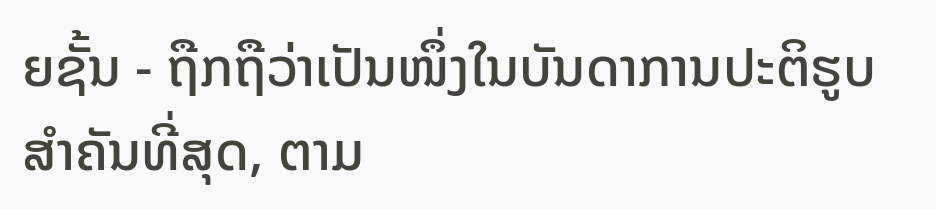ຍຊັ້ນ - ຖືກຖືວ່າເປັນໜຶ່ງໃນບັນດາການປະຕິຮູບສຳຄັນທີ່ສຸດ, ຕາມ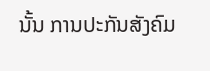ນັ້ນ ການປະກັນສັງຄົມ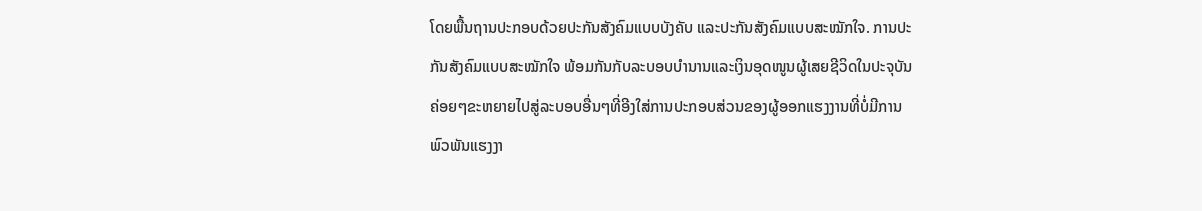ໂດຍພື້ນຖານປະກອບດ້ວຍປະກັນສັງຄົມແບບບັງຄັບ ແລະປະກັນສັງຄົມແບບສະໝັກໃຈ. ການປະກັນສັງຄົມແບບສະໝັກໃຈ ພ້ອມກັນກັບລະບອບບຳນານແລະເງິນອຸດໜູນຜູ້ເສຍຊີວິດໃນປະຈຸບັນ ຄ່ອຍໆຂະຫຍາຍໄປສູ່ລະບອບອື່ນໆທີ່ອີງໃສ່ການປະກອບສ່ວນຂອງຜູ້ອອກແຮງງານທີ່ບໍ່ມີການພົວພັນແຮງງາ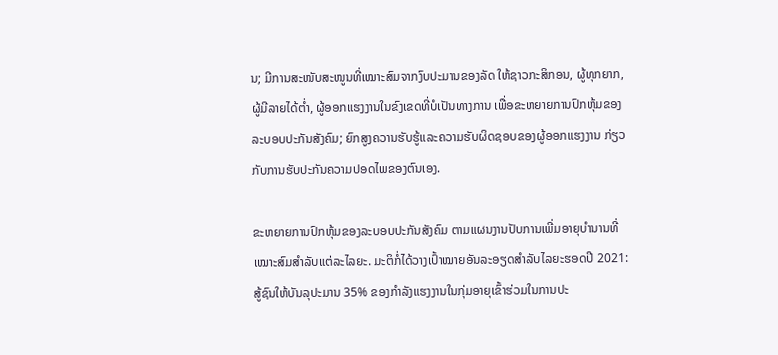ນ; ມີການສະໜັບສະໜູນທີ່ເໝາະສົມຈາກງົບປະມານຂອງລັດ ໃຫ້ຊາວກະສິກອນ, ຜູ້ທຸກຍາກ, ຜູ້ມີລາຍໄດ້ຕ່ຳ, ຜູ້ອອກແຮງງານໃນຂົງເຂດທີ່ບໍເປັນທາງການ ເພື່ອຂະຫຍາຍການປົກຫຸ້ມຂອງລະບອບປະກັນສັງຄົມ; ຍົກສູງຄວານຮັບຮູ້ແລະຄວາມຮັບຜິດຊອບຂອງຜູ້ອອກແຮງງານ ກ່ຽວກັບການຮັບປະກັນຄວາມປອດໄພຂອງຕົນເອງ.

ຂະຫຍາຍການປົກຫຸ້ມຂອງລະບອບປະກັນສັງຄົມ ຕາມແຜນງານປັບການເພີ່ມອາຍຸບຳນານທີ່ເໝາະສົມສຳລັບແຕ່ລະໄລຍະ. ມະຕິກໍ່ໄດ້ວາງເປົ້າໝາຍອັນລະອຽດສຳລັບໄລຍະຮອດປີ 2021: ສູ້ຊົນໃຫ້ບັນລຸປະມານ 35% ຂອງກຳລັງແຮງງານໃນກຸ່ມອາຍຸເຂົ້າຮ່ວມໃນການປະ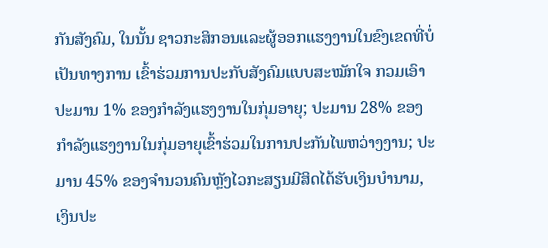ກັນສັງຄົມ, ໃນນັ້ນ ຊາວກະສິກອນແລະຜູ້ອອກແຮງງານໃນຂົງເຂດທີ່ບໍ່ເປັນທາງການ ເຂົ້າຮ່ວມການປະກັບສັງຄົມແບບສະໝັກໃຈ ກວມເອົາປະມານ 1% ຂອງກຳລັງແຮງງານໃນກຸ່ມອາຍຸ; ປະມານ 28% ຂອງກຳລັງແຮງງານໃນກຸ່ມອາຍຸເຂົ້າຮ່ວມໃນການປະກັນໄພຫວ່າງງານ; ປະມານ 45% ຂອງຈຳນວນຄົນຫຼັງໄວກະສຽນມີສິດໄດ້ຮັບເງິນບຳນາມ, ເງິນປະ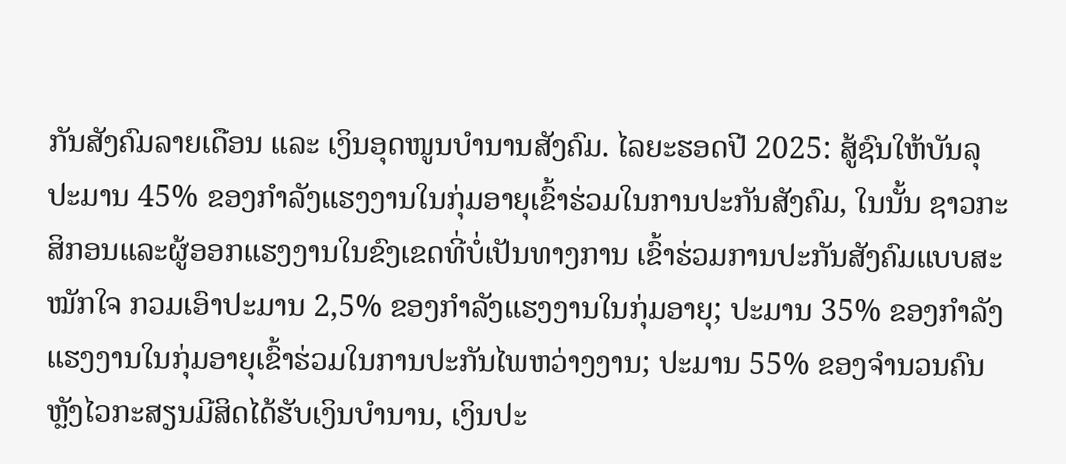ກັນສັງຄົມລາຍເດືອນ ແລະ ເງິນອຸດໜູນບຳນານສັງຄົມ. ໄລຍະຮອດປີ 2025: ສູ້ຊົນໃຫ້ບັນລຸປະມານ 45% ຂອງກຳລັງແຮງງານໃນກຸ່ມອາຍຸເຂົ້າຮ່ວມໃນການປະກັນສັງຄົມ, ໃນນັ້ນ ຊາວກະສິກອນແລະຜູ້ອອກແຮງງານໃນຂົງເຂດທີ່ບໍ່ເປັນທາງການ ເຂົ້າຮ່ວມການປະກັນສັງຄົມແບບສະໝັກໃຈ ກວມເອົາປະມານ 2,5% ຂອງກຳລັງແຮງງານໃນກຸ່ມອາຍຸ; ປະມານ 35% ຂອງກຳລັງແຮງງານໃນກຸ່ມອາຍຸເຂົ້າຮ່ວມໃນການປະກັນໄພຫວ່າງງານ; ປະມານ 55% ຂອງຈຳນວນຄົນຫຼັງໄວກະສຽນມີສິດໄດ້ຮັບເງິນບຳນານ, ເງິນປະ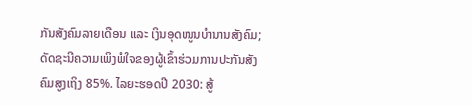ກັນສັງຄົມລາຍເດືອນ ແລະ ເງິນອຸດໜູນບຳນານສັງຄົມ; ດັດຊະນີຄວາມເພິງພໍໃຈຂອງຜູ້ເຂົ້າຮ່ວມການປະກັນສັງຄົມສູງເຖິງ 85%. ໄລຍະຮອດປີ 2030: ສູ້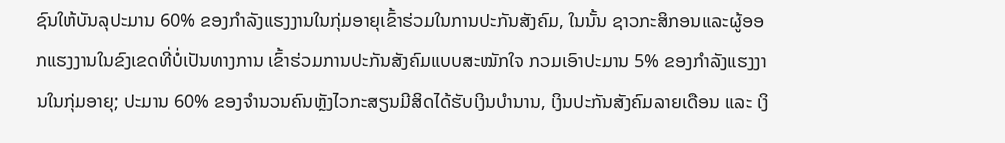ຊົນໃຫ້ບັນລຸປະມານ 60% ຂອງກຳລັງແຮງງານໃນກຸ່ມອາຍຸເຂົ້າຮ່ວມໃນການປະກັນສັງຄົມ, ໃນນັ້ນ ຊາວກະສິກອນແລະຜູ້ອອກແຮງງານໃນຂົງເຂດທີ່ບໍ່ເປັນທາງການ ເຂົ້າຮ່ວມການປະກັນສັງຄົມແບບສະໝັກໃຈ ກວມເອົາປະມານ 5% ຂອງກຳລັງແຮງງານໃນກຸ່ມອາຍຸ; ປະມານ 60% ຂອງຈຳນວນຄົນຫຼັງໄວກະສຽນມີສິດໄດ້ຮັບເງິນບຳນານ, ເງິນປະກັນສັງຄົມລາຍເດືອນ ແລະ ເງິ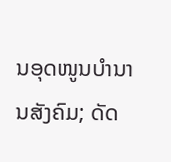ນອຸດໜູນບຳນານສັງຄົມ; ດັດ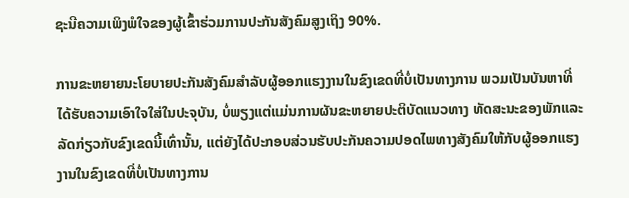ຊະນີຄວາມເພິງພໍໃຈຂອງຜູ້ເຂົ້າຮ່ວມການປະກັນສັງຄົມສູງເຖິງ 90%.

ການຂະຫຍາຍນະໂຍບາຍປະກັນສັງຄົມສຳລັບຜູ້ອອກແຮງງານໃນຂົງເຂດທີ່ບໍ່ເປັນທາງການ ພວມເປັນບັນຫາທີ່ໄດ້ຮັບຄວາມເອົາໃຈໃສ່ໃນປະຈຸບັນ, ບໍ່ພຽງແຕ່ແມ່ນການຜັນຂະຫຍາຍປະຕິບັດແນວທາງ ທັດສະນະຂອງພັກແລະລັດກ່ຽວກັບຂົງເຂດນີ້ເທົ່ານັ້ນ, ແຕ່ຍັງໄດ້ປະກອບສ່ວນຮັບປະກັນຄວາມປອດໄພທາງສັງຄົມໃຫ້ກັບຜູ້ອອກແຮງງານໃນຂົງເຂດທີ່ບໍ່ເປັນທາງການ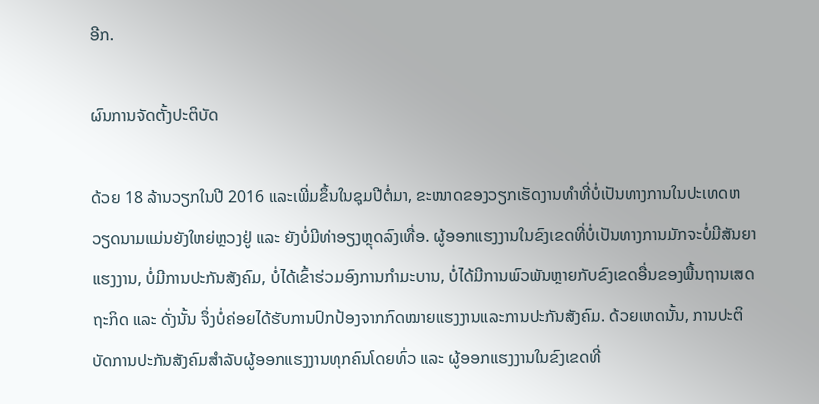ອີກ.

ຜົນການຈັດຕັ້ງປະຕິບັດ

ດ້ວຍ 18 ລ້ານວຽກໃນປີ 2016 ແລະເພີ່ມຂຶ້ນໃນຊຸມປີຕໍ່ມາ, ຂະໜາດຂອງວຽກເຮັດງານທຳທີ່ບໍ່ເປັນທາງການໃນປະເທດຫວຽດນາມແມ່ນຍັງໃຫຍ່ຫຼວງຢູ່ ແລະ ຍັງບໍ່ມີທ່າອຽງຫຼຸດລົງເທື່ອ. ຜູ້ອອກແຮງງານໃນຂົງເຂດທີ່ບໍ່ເປັນທາງການມັກຈະບໍ່ມີສັນຍາແຮງງານ, ບໍ່ມີການປະກັນສັງຄົມ, ບໍ່ໄດ້ເຂົ້າຮ່ວມອົງການກຳມະບານ, ບໍ່ໄດ້ມີການພົວພັນຫຼາຍກັບຂົງເຂດອື່ນຂອງພື້ນຖານເສດຖະກິດ ແລະ ດັ່ງນັ້ນ ຈຶ່ງບໍ່ຄ່ອຍໄດ້ຮັບການປົກປ້ອງຈາກກົດໝາຍແຮງງານແລະການປະກັນສັງຄົມ. ດ້ວຍເຫດນັ້ນ, ການປະຕິບັດການປະກັນສັງຄົມສຳລັບຜູ້ອອກແຮງງານທຸກຄົນໂດຍທົ່ວ ແລະ ຜູ້ອອກແຮງງານໃນຂົງເຂດທີ່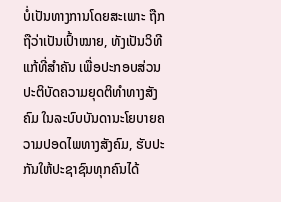ບໍ່ເປັນທາງການໂດຍສະເພາະ ຖືກຖືວ່າເປັນເປົ້າໝາຍ, ທັງເປັນວິທີແກ້ທີ່ສຳຄັນ ເພື່ອປະກອບສ່ວນປະຕິບັດຄວາມຍຸດຕິທຳທາງສັງຄົມ ໃນລະບົບບັນດານະໂຍບາຍຄວາມປອດໄພທາງສັງຄົມ, ຮັບປະກັນໃຫ້ປະຊາຊົນທຸກຄົນໄດ້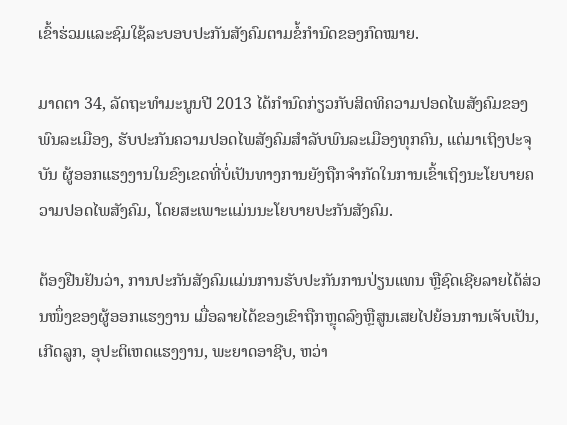ເຂົ້າຮ່ວມແລະຊົມໃຊ້ລະບອບປະກັນສັງຄົມຕາມຂໍ້ກຳນົດຂອງກົດໝາຍ.

ມາດຕາ 34, ລັດຖະທຳມະນູນປີ 2013 ໄດ້ກຳນົດກ່ຽວກັບສິດທິຄວາມປອດໄພສັງຄົມຂອງພົນລະເມືອງ, ຮັບປະກັນຄວາມປອດໄພສັງຄົມສຳລັບພົນລະເມືອງທຸກຄົນ, ແຕ່ມາເຖິງປະຈຸບັນ ຜູ້ອອກແຮງງານໃນຂົງເຂດທີ່ບໍ່ເປັນທາງການຍັງຖືກຈຳກັດໃນການເຂົ້າເຖິງນະໂຍບາຍຄວາມປອດໄພສັງຄົມ, ໂດຍສະເພາະແມ່ນນະໂຍບາຍປະກັນສັງຄົມ.

ຕ້ອງຢືນຢັນວ່າ, ການປະກັນສັງຄົມແມ່ນການຮັບປະກັນການປ່ຽນແທນ ຫຼືຊົດເຊີຍລາຍໄດ້ສ່ວນໜຶ່ງຂອງຜູ້ອອກແຮງງານ ເມື່ອລາຍໄດ້ຂອງເຂົາຖືກຫຼຸດລົງຫຼືສູນເສຍໄປຍ້ອນການເຈັບເປັນ, ເກີດລູກ, ອຸປະຕິເຫດແຮງງານ, ພະຍາດອາຊີບ, ຫວ່າ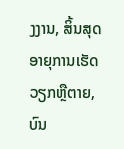ງງານ, ສິ້ນສຸດອາຍຸການເຮັດວຽກຫຼືຕາຍ, ບົນ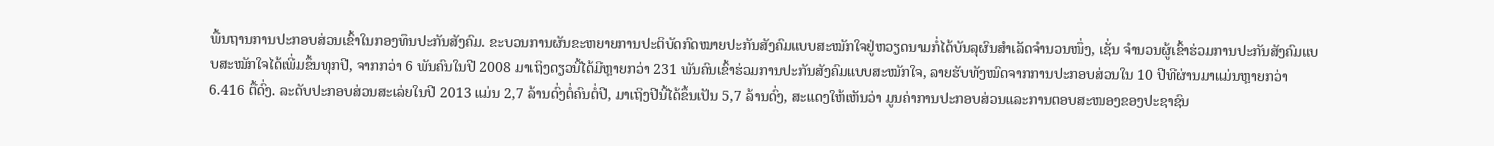ພື້ນຖານການປະກອບສ່ວນເຂົ້າໃນກອງທຶນປະກັນສັງຄົມ. ຂະບວນການຜັນຂະຫຍາຍການປະຕິບັດກົດໝາຍປະກັນສັງຄົມແບບສະໝັກໃຈຢູ່ຫວຽດນາມກໍ່ໄດ້ບັນລຸຜົນສຳເລັດຈຳນວນໜຶ່ງ, ເຊັ່ນ ຈຳນວນຜູ້ເຂົ້າຮ່ວມການປະກັນສັງຄົມແບບສະໝັກໃຈໄດ້ເພີ່ມຂຶ້ນທຸກປີ, ຈາກກວ່າ 6 ພັນຄົນໃນປີ 2008 ມາເຖິງດຽວນີ້ໄດ້ມີຫຼາຍກວ່າ 231 ພັນຄົນເຂົ້າຮ່ວມການປະກັນສັງຄົມແບບສະໝັກໃຈ, ລາຍຮັບທັງໝົດຈາກການປະກອບສ່ວນໃນ 10 ປີທີຜ່ານມາແມ່ນຫຼາຍກວ່າ 6.416 ຕື້ດົ່ງ. ລະດັບປະກອບສ່ວນສະເລ່ຍໃນປີ 2013 ແມ່ນ 2,7 ລ້ານດົ່ງຕໍ່ຄົນຕໍ່ປີ, ມາເຖິງປີນີ້ໄດ້ຂຶ້ນເປັນ 5,7 ລ້ານດົ່ງ, ສະແດງໃຫ້ເຫັນວ່າ ມູນຄ່າການປະກອບສ່ວນແລະການຕອບສະໜອງຂອງປະຊາຊົນ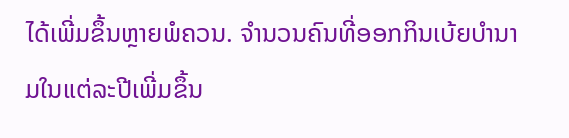ໄດ້ເພີ່ມຂຶ້ນຫຼາຍພໍຄວນ. ຈຳນວນຄົນທີ່ອອກກິນເບ້ຍບຳນາມໃນແຕ່ລະປີເພີ່ມຂຶ້ນ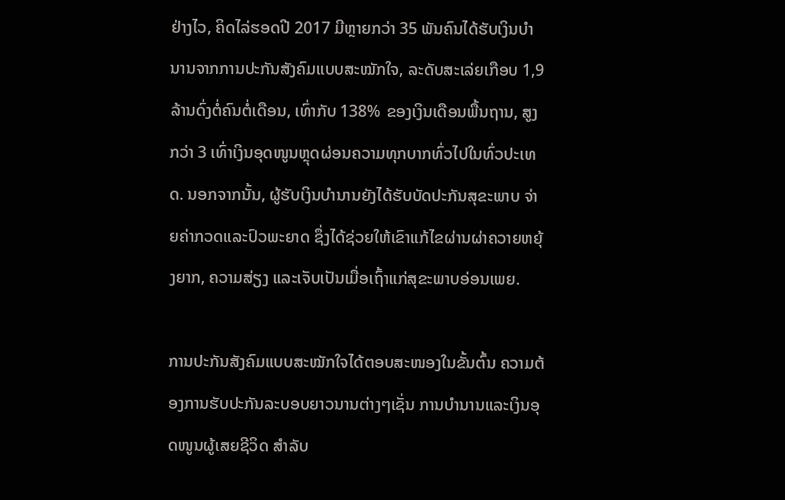ຢ່າງໄວ, ຄິດໄລ່ຮອດປີ 2017 ມີຫຼາຍກວ່າ 35 ພັນຄົນໄດ້ຮັບເງິນບຳນານຈາກການປະກັນສັງຄົມແບບສະໝັກໃຈ, ລະດັບສະເລ່ຍເກືອບ 1,9 ລ້ານດົ່ງຕໍ່ຄົນຕໍ່ເດືອນ, ເທົ່າກັບ 138% ຂອງເງິນເດືອນພື້ນຖານ, ສູງກວ່າ 3 ເທົ່າເງິນອຸດໜູນຫຼຸດຜ່ອນຄວາມທຸກບາກທົ່ວໄປໃນທົ່ວປະເທດ. ນອກຈາກນັ້ນ, ຜູ້ຮັບເງິນບຳນານຍັງໄດ້ຮັບບັດປະກັນສຸຂະພາບ ຈ່າຍຄ່າກວດແລະປົວພະຍາດ ຊຶ່ງໄດ້ຊ່ວຍໃຫ້ເຂົາແກ້ໄຂຜ່ານຜ່າຄວາຍຫຍຸ້ງຍາກ, ຄວາມສ່ຽງ ແລະເຈັບເປັນເມື່ອເຖົ້າແກ່ສຸຂະພາບອ່ອນເພຍ.

ການປະກັນສັງຄົມແບບສະໝັກໃຈໄດ້ຕອບສະໜອງໃນຂັ້ນຕົ້ນ ຄວາມຕ້ອງການຮັບປະກັນລະບອບຍາວນານຕ່າງໆເຊັ່ນ ການບຳນານແລະເງິນອຸດໜູນຜູ້ເສຍຊີວິດ ສຳລັບ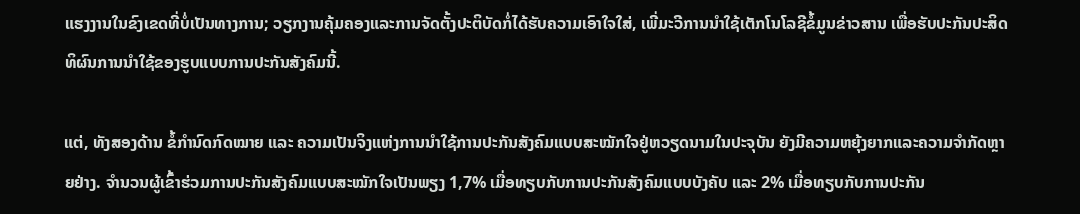ແຮງງານໃນຂົງເຂດທີ່ບໍ່ເປັນທາງການ; ວຽກງານຄຸ້ມຄອງແລະການຈັດຕັ້ງປະຕິບັດກໍ່ໄດ້ຮັບຄວາມເອົາໃຈໃສ່, ເພີ່ມະວີການນຳໃຊ້ເຕັກໂນໂລຊີຂໍ້ມູນຂ່າວສານ ເພື່ອຮັບປະກັນປະສິດທິຜົນການນຳໃຊ້ຂອງຮູບແບບການປະກັນສັງຄົມນີ້.

ແຕ່, ທັງສອງດ້ານ ຂໍ້ກຳນົດກົດໝາຍ ແລະ ຄວາມເປັນຈິງແຫ່ງການນຳໃຊ້ການປະກັນສັງຄົມແບບສະໝັກໃຈຢູ່ຫວຽດນາມໃນປະຈຸບັນ ຍັງມີຄວາມຫຍຸ້ງຍາກແລະຄວາມຈຳກັດຫຼາຍຢ່າງ. ຈຳນວນຜູ້ເຂົ້າຮ່ວມການປະກັນສັງຄົມແບບສະໝັກໃຈເປັນພຽງ 1,7% ເມື່ອທຽບກັບການປະກັນສັງຄົມແບບບັງຄັບ ແລະ 2% ເມື່ອທຽບກັບການປະກັນ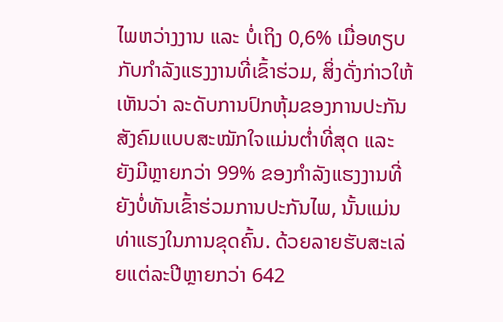ໄພຫວ່າງງານ ແລະ ບໍ່ເຖິງ 0,6% ເມື່ອທຽບກັບກຳລັງແຮງງານທີ່ເຂົ້າຮ່ວມ, ສິ່ງດັ່ງກ່າວໃຫ້ເຫັນວ່າ ລະດັບການປົກຫຸ້ມຂອງການປະກັນສັງຄົມແບບສະໝັກໃຈແມ່ນຕ່ຳທີ່ສຸດ ແລະຍັງມີຫຼາຍກວ່າ 99% ຂອງກຳລັງແຮງງານທີ່ຍັງບໍ່ທັນເຂົ້າຮ່ວມການປະກັນໄພ, ນັ້ນແມ່ນທ່າແຮງໃນການຂຸດຄົ້ນ. ດ້ວຍລາຍຮັບສະເລ່ຍແຕ່ລະປີຫຼາຍກວ່າ 642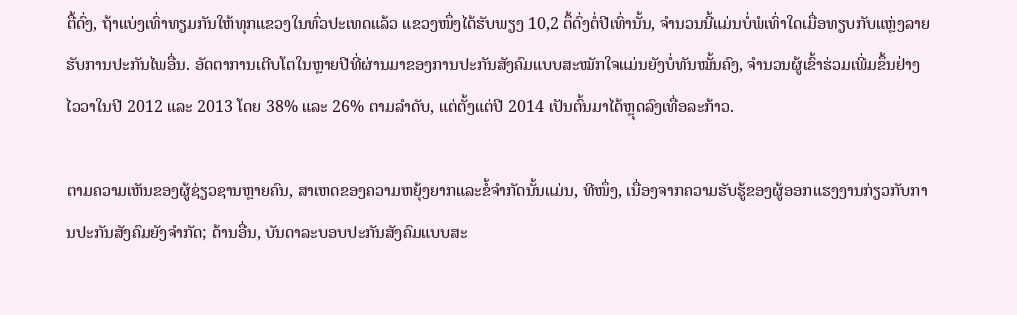ຕື້ດົ່ງ, ຖ້າແບ່ງເທົ່າທຽມກັນໃຫ້ທຸກແຂວງໃນທົ່ວປະເທດແລ້ວ ແຂວງໜຶ່ງໄດ້ຮັບພຽງ 10,2 ຕຶ້ດົ່ງຕໍ່ປີເທົ່ານັ້ນ, ຈຳນວນນີ້ແມ່ນບໍ່ພໍເທົ່າໃດເມື່ອທຽບກັບແຫຼ່ງລາຍຮັບການປະກັນໄພອື່ນ. ອັດຕາການເຕີບໂຕໃນຫຼາຍປີທີ່ຜ່ານມາຂອງການປະກັນສັງຄົມແບບສະໝັກໃຈແມ່ນຍັງບໍ່ທັນໝັ້ນຄົງ, ຈຳນວນຜູ້ເຂົ້າຮ່ວມເພີ່ມຂຶ້ນຢ່າງໄວວາໃນປີ 2012 ແລະ 2013 ໂດຍ 38% ແລະ 26% ຕາມລຳດັບ, ແຕ່ຕັ້ງແຕ່ປີ 2014 ເປັນຕົ້ນມາໄດ້ຫຼຸດລົງເທື່ອລະກ້າວ.

ຕາມຄວາມເຫັນຂອງຜູ້ຊ່ຽວຊານຫຼາຍຄົນ, ສາເຫດຂອງຄວາມຫຍຸ້ງຍາກແລະຂໍ້ຈຳກັດນັ້ນແມ່ນ, ທີໜຶ່ງ, ເນື່ອງຈາກຄວາມຮັບຮູ້ຂອງຜູ້ອອກແຮງງານກ່ຽວກັບການປະກັນສັງຄົມຍັງຈຳກັດ; ດ້ານອື່ນ, ບັນດາລະບອບປະກັນສັງຄົມແບບສະ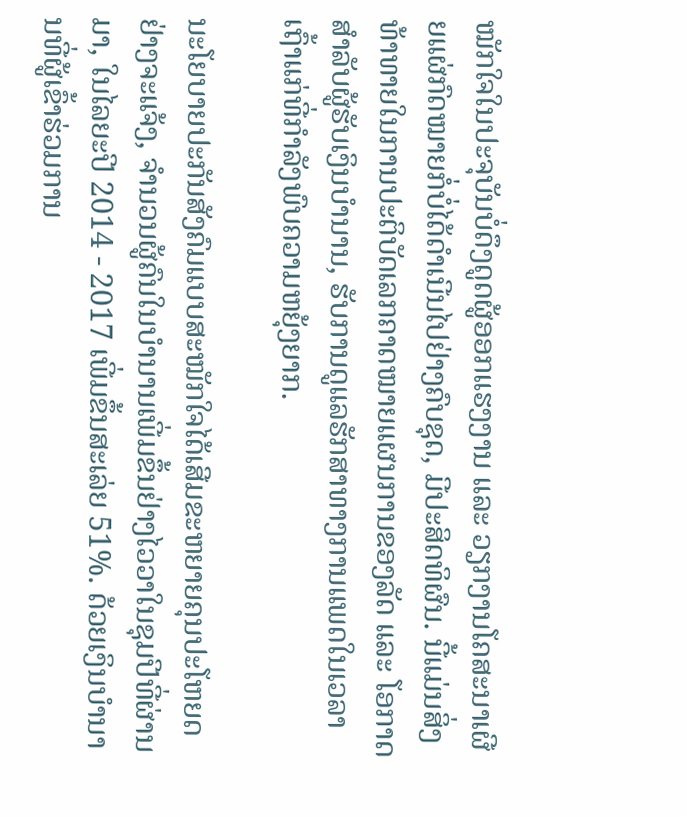ໝັກໃຈໃນປະຈຸບັນບໍ່ດຶງດູດຜູ້ອອກແຮງງານ ແລະ ວຽກງານໂຄສະນາເຜີຍແຜ່ກົດໝາຍກໍ່ບໍ່ໄດ້ດຳເນີນໄປຢ່າງຄົບຊຸດ, ມີປະສິດທິຜົນ. ນີ້ແມ່ນສິ່ງທ້າທາຍໃນການປະຕິບັດເລກຄາດໝາຍແຜນການຂອງລັດ ແລະ ໂອກາດສຳລັບຜູ້ຮັບເງິນບຳນານ, ຮັບການດູແລຮັກສາທາງການແພດໃນເວລາເຖົ້າແກ່ທີ່ກຳລັງພົບຄວາມຫຍຸ້ງຍາກ.

ນະໂຍບາຍປະກັນສັງຄົມແບບສະໝັກໃຈໄດ້ເສີມຂະຫຍາຍຄຸນປະໂຫຍດຢ່າງຈະແຈ້ງ, ຈຳນວນຜູ້ຄົນໃນບຳນານເພີ່ມຂຶ້ນຢ່າງໄວວາໃນຊຸມປີທີ່ຜ່ານມາ, ໃນໄລຍະປີ 2014 - 2017 ເພີ່ມຂຶ້ນສະເລ່ຍ 51%. ດ້ວຍເງິນບຳນານທີ່ຜູ້ເຂົ້າຮ່ວມການ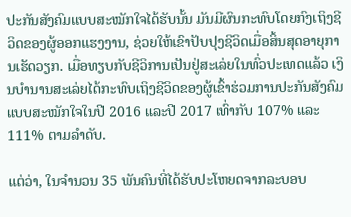ປະກັນສັງຄົມແບບສະໝັກໃຈໄດ້ຮັບນັ້ນ ມັນມີຜົນກະທົບໂດຍກົງເຖິງຊີວິດຂອງຜູ້ອອກແຮງງານ, ຊ່ວຍໃຫ້ເຂົາປັບປຸງຊີວິດເມື່ອສິ້ນສຸດອາຍຸການເຮັດວຽກ. ເມື່ອທຽບກັບຊີວິການເປັນຢູ່ສະເລ່ຍໃນທົ່ວປະເທດແລ້ວ ເງິນບຳນານສະເລ່ຍໄດ້ກະທົບເຖິງຊີວິດຂອງຜູ້ເຂົ້າຮ່ວມການປະກັນສັງຄົມແບບສະໝັກໃຈໃນປີ 2016 ແລະປີ 2017 ເທົ່າກັບ 107% ແລະ 111% ຕາມລຳດັບ.

ແຕ່ວ່າ, ໃນຈຳນວນ 35 ພັນຄົນທີ່ໄດ້ຮັບປະໂຫຍດຈາກລະບອບ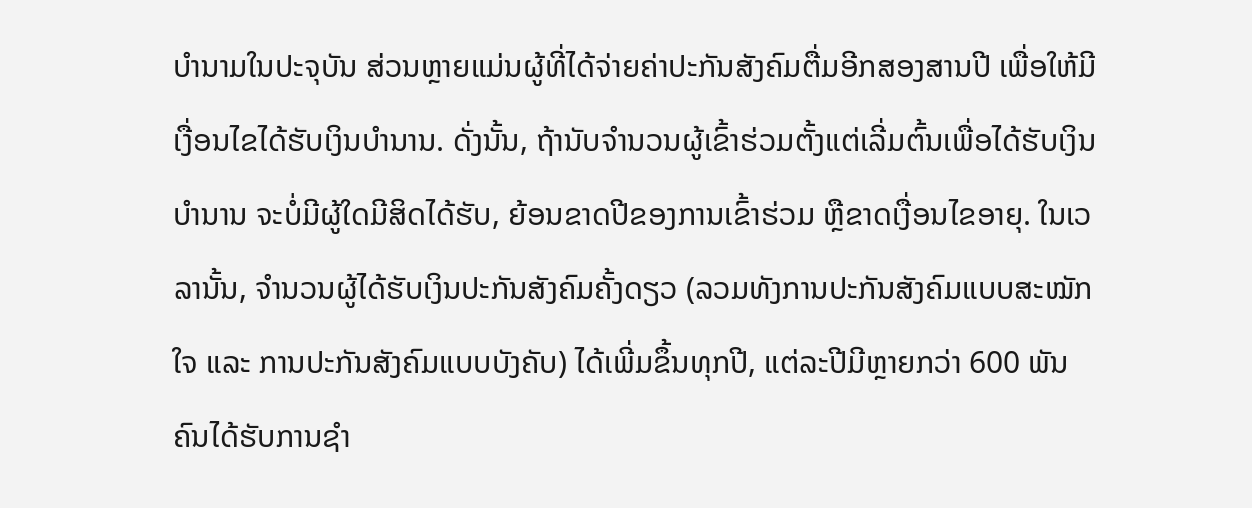ບຳນາມໃນປະຈຸບັນ ສ່ວນຫຼາຍແມ່ນຜູ້ທີ່ໄດ້ຈ່າຍຄ່າປະກັນສັງຄົມຕື່ມອີກສອງສານປີ ເພື່ອໃຫ້ມີເງື່ອນໄຂໄດ້ຮັບເງິນບຳນານ. ດັ່ງນັ້ນ, ຖ້ານັບຈຳນວນຜູ້ເຂົ້າຮ່ວມຕັ້ງແຕ່ເລີ່ມຕົ້ນເພື່ອໄດ້ຮັບເງິນບຳນານ ຈະບໍ່ມີຜູ້ໃດມີສິດໄດ້ຮັບ, ຍ້ອນຂາດປີຂອງການເຂົ້າຮ່ວມ ຫຼືຂາດເງື່ອນໄຂອາຍຸ. ໃນເວລານັ້ນ, ຈຳນວນຜູ້ໄດ້ຮັບເງິນປະກັນສັງຄົມຄັ້ງດຽວ (ລວມທັງການປະກັນສັງຄົມແບບສະໝັກໃຈ ແລະ ການປະກັນສັງຄົມແບບບັງຄັບ) ໄດ້ເພີ່ມຂຶ້ນທຸກປີ, ແຕ່ລະປີມີຫຼາຍກວ່າ 600 ພັນຄົນໄດ້ຮັບການຊຳ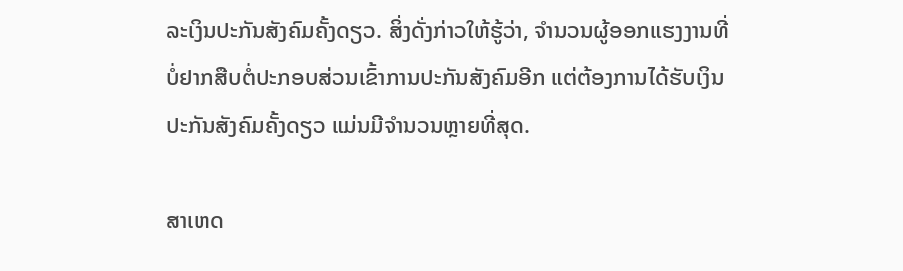ລະເງິນປະກັນສັງຄົມຄັ້ງດຽວ. ສິ່ງດັ່ງກ່າວໃຫ້ຮູ້ວ່າ, ຈຳນວນຜູ້ອອກແຮງງານທີ່ບໍ່ຢາກສືບຕໍ່ປະກອບສ່ວນເຂົ້າການປະກັນສັງຄົມອີກ ແຕ່ຕ້ອງການໄດ້ຮັບເງິນປະກັນສັງຄົມຄັ້ງດຽວ ແມ່ນມີຈຳນວນຫຼາຍທີ່ສຸດ.

ສາເຫດ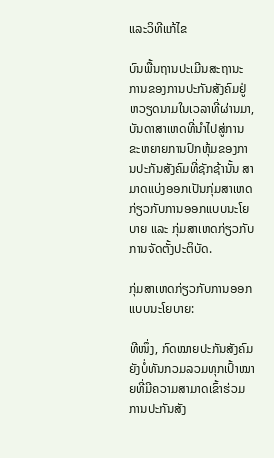ແລະວິທີແກ້ໄຂ

ບົນພື້ນຖານປະເມີນສະຖານະການຂອງການປະກັນສັງຄົມຢູ່ຫວຽດນາມໃນເວລາທີ່ຜ່ານມາ, ບັນດາສາເຫດທີ່ນຳໄປສູ່ການຂະຫຍາຍການປົກຫຸ້ມຂອງການປະກັນສັງຄົມທີ່ຊັກຊ້ານັ້ນ ສາມາດແບ່ງອອກເປັນກຸ່ມສາເຫດກ່ຽວກັບການອອກແບບນະໂຍບາຍ ແລະ ກຸ່ມສາເຫດກ່ຽວກັບການຈັດຕັ້ງປະຕິບັດ.

ກຸ່ມສາເຫດກ່ຽວກັບການອອກແບບນະໂຍບາຍ:

ທີໜຶ່ງ, ກົດໝາຍປະກັນສັງຄົມຍັງບໍ່ທັນກວມລວມທຸກເປົ້າໝາຍທີ່ມີຄວາມສາມາດເຂົ້າຮ່ວມການປະກັນສັງ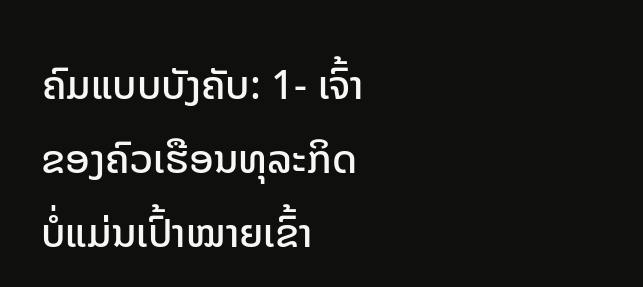ຄົມແບບບັງຄັບ: 1- ເຈົ້າຂອງຄົວເຮືອນທຸລະກິດບໍ່ແມ່ນເປົ້າໝາຍເຂົ້າ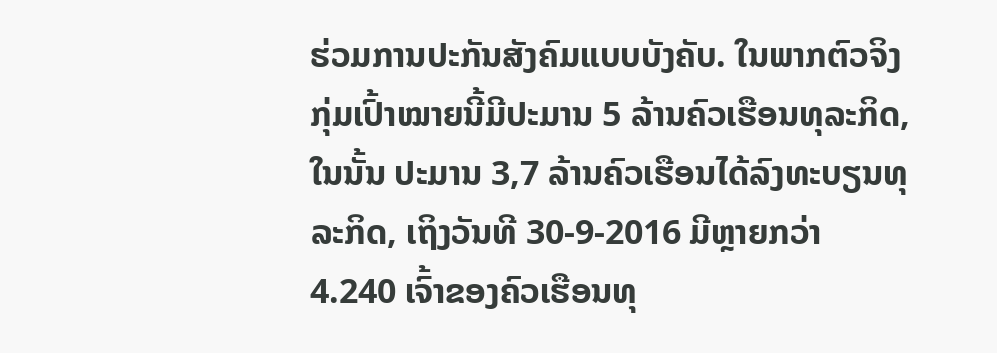ຮ່ວມການປະກັນສັງຄົມແບບບັງຄັບ. ໃນພາກຕົວຈິງ ກຸ່ມເປົ້າໝາຍນີ້ມີປະມານ 5 ລ້ານຄົວເຮືອນທຸລະກິດ, ໃນນັ້ນ ປະມານ 3,7 ລ້ານຄົວເຮືອນໄດ້ລົງທະບຽນທຸລະກິດ, ເຖິງວັນທີ 30-9-2016 ມີຫຼາຍກວ່າ 4.240 ເຈົ້າຂອງຄົວເຮືອນທຸ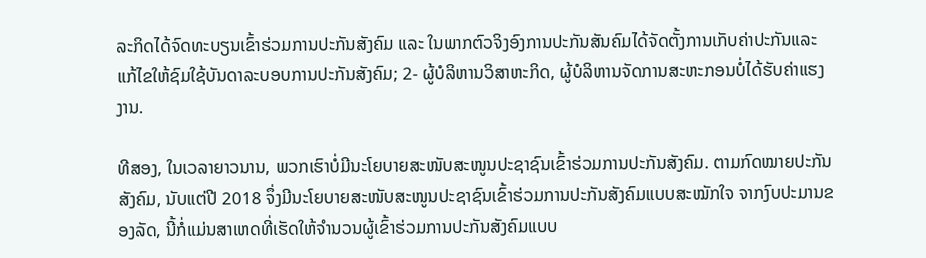ລະກິດໄດ້ຈົດທະບຽນເຂົ້າຮ່ວມການປະກັນສັງຄົມ ແລະ ໃນພາກຕົວຈິງອົງການປະກັນສັນຄົມໄດ້ຈັດຕັ້ງການເກັບຄ່າປະກັນແລະແກ້ໄຂໃຫ້ຊົມໃຊ້ບັນດາລະບອບການປະກັນສັງຄົມ; 2- ຜູ້ບໍລິຫານວິສາຫະກິດ, ຜູ້ບໍລິຫານຈັດການສະຫະກອນບໍ່ໄດ້ຮັບຄ່າແຮງງານ.

ທີສອງ, ໃນເວລາຍາວນານ, ພວກເຮົາບໍ່ມີນະໂຍບາຍສະໜັບສະໜູນປະຊາຊົນເຂົ້າຮ່ວມການປະກັນສັງຄົມ. ຕາມກົດໝາຍປະກັນສັງຄົມ, ນັບແຕ່ປີ 2018 ຈຶ່ງມີນະໂຍບາຍສະໜັບສະໜູນປະຊາຊົນເຂົ້າຮ່ວມການປະກັນສັງຄົມແບບສະໝັກໃຈ ຈາກງົບປະມານຂອງລັດ, ນີ້ກໍ່ແມ່ນສາເຫດທີ່ເຮັດໃຫ້ຈຳນວນຜູ້ເຂົ້າຮ່ວມການປະກັນສັງຄົມແບບ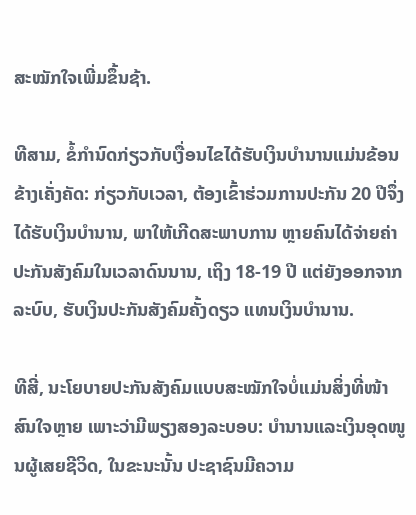ສະໝັກໃຈເພີ່ມຂຶ້ນຊ້າ.

ທີສາມ, ຂໍ້ກຳນົດກ່ຽວກັບເງື່ອນໄຂໄດ້ຮັບເງິນບຳນານແມ່ນຂ້ອນຂ້າງເຄັ່ງຄັດ: ກ່ຽວກັບເວລາ, ຕ້ອງເຂົ້າຮ່ວມການປະກັນ 20 ປີຈຶ່ງໄດ້ຮັບເງິນບຳນານ, ພາໃຫ້ເກີດສະພາບການ ຫຼາຍຄົນໄດ້ຈ່າຍຄ່າປະກັນສັງຄົມໃນເວລາດົນນານ, ເຖິງ 18-19 ປີ ແຕ່ຍັງອອກຈາກລະບົບ, ຮັບເງິນປະກັນສັງຄົມຄັ້ງດຽວ ແທນເງິນບຳນານ.

ທີສີ່, ນະໂຍບາຍປະກັນສັງຄົມແບບສະໝັກໃຈບໍ່ແມ່ນສິ່ງທີ່ໜ້າສົນໃຈຫຼາຍ ເພາະວ່າມີພຽງສອງລະບອບ: ບຳນານແລະເງິນອຸດໜູນຜູ້ເສຍຊີວິດ, ໃນຂະນະນັ້ນ ປະຊາຊົນມີຄວາມ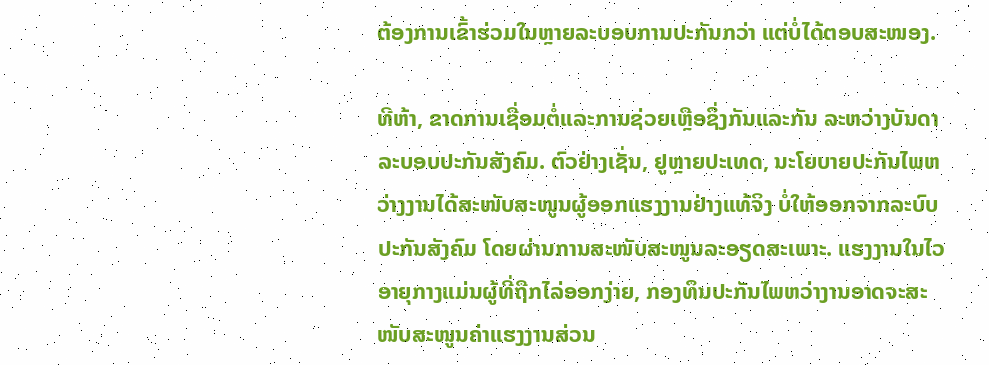ຕ້ອງການເຂົ້າຮ່ວມໃນຫຼາຍລະບອບການປະກັນກວ່າ ແຕ່ບໍ່ໄດ້ຕອບສະໜອງ.

ທີຫ້າ, ຂາດການເຊື່ອມຕໍ່ແລະການຊ່ວຍເຫຼືອຊຶ່ງກັນແລະກັນ ລະຫວ່າງບັນດາລະບອບປະກັນສັງຄົມ. ຕົວຢ່າງເຊັ່ນ, ຢູຫຼາຍປະເທດ, ນະໂຍບາຍປະກັນໄພຫວ່າງງານໄດ້ສະໜັບສະໜູນຜູ້ອອກແຮງງານຢ່າງແທ້ຈິງ ບໍ່ໃຫ້ອອກຈາກລະບົບປະກັນສັງຄົມ ໂດຍຜ່ານການສະໜັບສະໜູນລະອຽດສະເພາະ. ແຮງງານໃນໄວອາຍຸກາງແມ່ນຜູ້ທີ່ຖືກໄລ່ອອກງ່າຍ, ກອງທຶນປະກັນໄພຫວ່າງານອາດຈະສະໜັບສະໜູນຄ່າແຮງງານສ່ວນ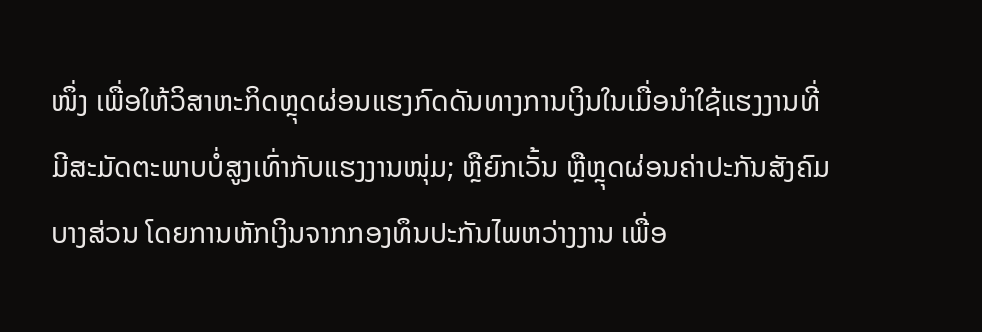ໜຶ່ງ ເພື່ອໃຫ້ວິສາຫະກິດຫຼຸດຜ່ອນແຮງກົດດັນທາງການເງິນໃນເມື່ອນຳໃຊ້ແຮງງານທີ່ມີສະມັດຕະພາບບໍ່ສູງເທົ່າກັບແຮງງານໜຸ່ມ; ຫຼືຍົກເວັ້ນ ຫຼືຫຼຸດຜ່ອນຄ່າປະກັນສັງຄົມບາງສ່ວນ ໂດຍການຫັກເງິນຈາກກອງທຶນປະກັນໄພຫວ່າງງານ ເພື່ອ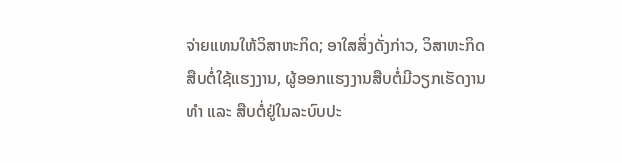ຈ່າຍແທນໃຫ້ວິສາຫະກິດ; ອາໃສສິ່ງດັ່ງກ່າວ, ວິສາຫະກິດສືບຕໍ່ໃຊ້ແຮງງານ, ຜູ້ອອກແຮງງານສືບຕໍ່ມີວຽກເຮັດງານທຳ ແລະ ສືບຕໍ່ຢູ່ໃນລະບົບປະ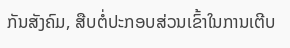ກັນສັງຄົມ, ສືບຕໍ່ປະກອບສ່ວນເຂົ້າໃນການເຕີບ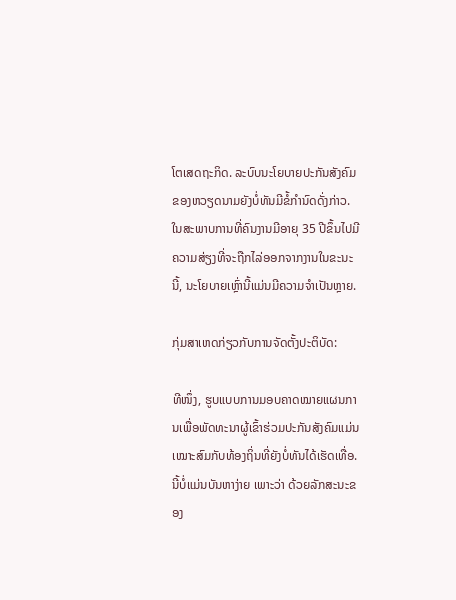ໂຕເສດຖະກິດ. ລະບົບນະໂຍບາຍປະກັນສັງຄົມຂອງຫວຽດນາມຍັງບໍ່ທັນມີຂໍ້ກຳນົດດັ່ງກ່າວ. ໃນສະພາບການທີ່ຄົນງານມີອາຍຸ 35 ປີຂຶ້ນໄປມີຄວາມສ່ຽງທີ່ຈະຖືກໄລ່ອອກຈາກງານໃນຂະນະນີ້, ນະໂຍບາຍເຫຼົ່ານີ້ແມ່ນມີຄວາມຈຳເປັນຫຼາຍ.

ກຸ່ມສາເຫດກ່ຽວກັບການຈັດຕັ້ງປະຕິບັດ:

ທີໜຶ່ງ, ຮູບແບບການມອບຄາດໝາຍແຜນການເພື່ອພັດທະນາຜູ້ເຂົ້າຮ່ວມປະກັນສັງຄົມແມ່ນເໝາະສົມກັບທ້ອງຖິ່ນທີ່ຍັງບໍ່ທັນໄດ້ເຮັດເທື່ອ. ນີ້ບໍ່ແມ່ນບັນຫາງ່າຍ ເພາະວ່າ ດ້ວຍລັກສະນະຂອງ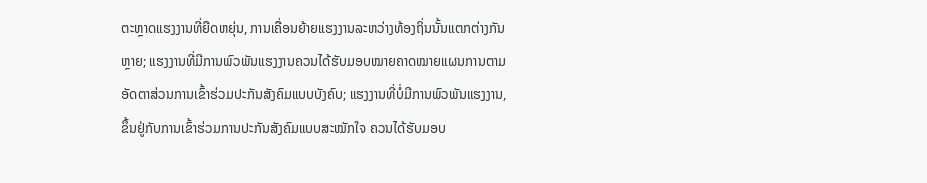ຕະຫຼາດແຮງງານທີ່ຍືດຫຍຸ່ນ, ການເຄື່ອນຍ້າຍແຮງງານລະຫວ່າງທ້ອງຖິ່ນນັ້ນແຕກຕ່າງກັນຫຼາຍ; ແຮງງານທີ່ມີການພົວພັນແຮງງານຄວນໄດ້ຮັບມອບໝາຍຄາດໝາຍແຜນການຕາມອັດຕາສ່ວນການເຂົ້າຮ່ວມປະກັນສັງຄົມແບບບັງຄົບ; ແຮງງານທີ່ບໍ່ມີການພົວພັນແຮງງານ, ຂຶ້ນຢູ່ກັບການເຂົ້າຮ່ວມການປະກັນສັງຄົມແບບສະໝັກໃຈ ຄວນໄດ້ຮັບມອບ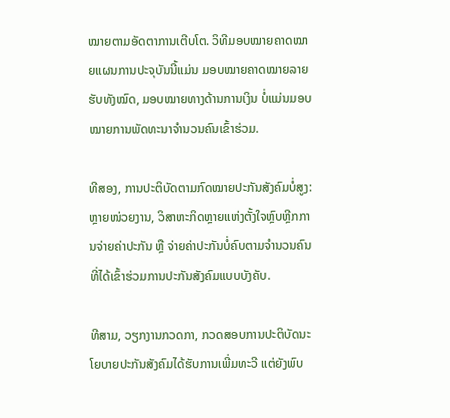ໝາຍຕາມອັດຕາການເຕີບໂຕ. ວິທີມອບໝາຍຄາດໝາຍແຜນການປະຈຸບັນນີ້ແມ່ນ ມອບໝາຍຄາດໝາຍລາຍຮັບທັງໝົດ, ມອບໝາຍທາງດ້ານການເງິນ ບໍ່ແມ່ນມອບໝາຍການພັດທະນາຈຳນວນຄົນເຂົ້າຮ່ວມ.

ທີສອງ, ການປະຕິບັດຕາມກົດໝາຍປະກັນສັງຄົມບໍ່ສູງ: ຫຼາຍໜ່ວຍງານ, ວິສາຫະກິດຫຼາຍແຫ່ງຕັ້ງໃຈຫຼົບຫຼີກການຈ່າຍຄ່າປະກັນ ຫຼື ຈ່າຍຄ່າປະກັນບໍ່ຄົບຕາມຈຳນວນຄົນທີ່ໄດ້ເຂົ້າຮ່ວມການປະກັນສັງຄົມແບບບັງຄັບ.

ທີສາມ, ວຽກງານກວດກາ, ກວດສອບການປະຕິບັດນະໂຍບາຍປະກັນສັງຄົມໄດ້ຮັບການເພີ່ມທະວີ ແຕ່ຍັງພົບ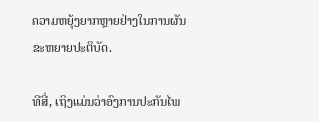ຄວາມຫຍຸ້ງຍາກຫຼາຍຢ່າງໃນການຜັນຂະຫຍາຍປະຕິບັດ.

ທີສີ່, ເຖິງແມ່ນວ່າອົງການປະກັນໄພ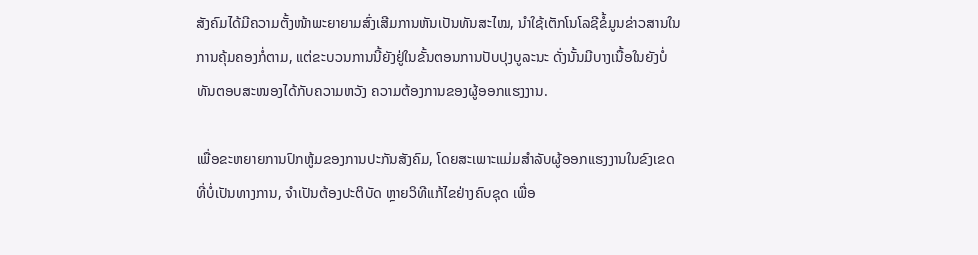ສັງຄົມໄດ້ມີຄວາມຕັ້ງໜ້າພະຍາຍາມສົ່ງເສີມການຫັນເປັນທັນສະໄໝ, ນຳໃຊ້ເຕັກໂນໂລຊີຂໍ້ມູນຂ່າວສານໃນການຄຸ້ມຄອງກໍ່ຕາມ, ແຕ່ຂະບວນການນີ້ຍັງຢູ່ໃນຂັ້ນຕອນການປັບປຸງບູລະນະ ດັ່ງນັ້ນມີບາງເນື້ອໃນຍັງບໍ່ທັນຕອບສະໜອງໄດ້ກັບຄວາມຫວັງ ຄວາມຕ້ອງການຂອງຜູ້ອອກແຮງງານ.

ເພື່ອຂະຫຍາຍການປົກຫູ້ມຂອງການປະກັນສັງຄົມ, ໂດຍສະເພາະແມ່ມສຳລັບຜູ້ອອກແຮງງານໃນຂົງເຂດທີ່ບໍ່ເປັນທາງການ, ຈຳເປັນຕ້ອງປະຕິບັດ ຫຼາຍວິທີແກ້ໄຂຢ່າງຄົບຊຸດ ເພື່ອ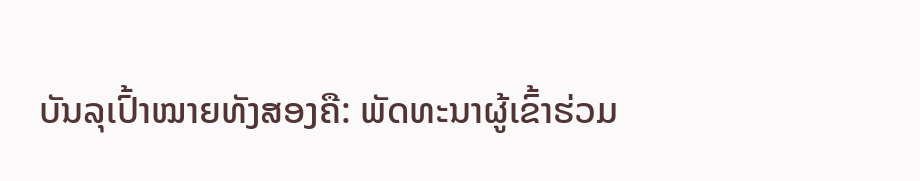ບັນລຸເປົ້າໝາຍທັງສອງຄື: ພັດທະນາຜູ້ເຂົ້າຮ່ວມ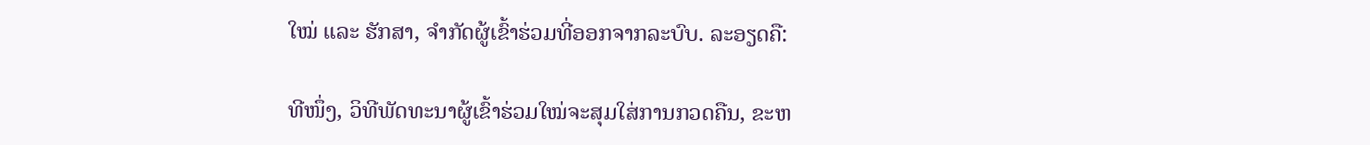ໃໝ່ ແລະ ຮັກສາ, ຈຳກັດຜູ້ເຂົ້າຮ່ວມທີ່ອອກຈາກລະບົບ. ລະອຽດຄື:

ທີໜຶ່ງ, ວິທີພັດທະນາຜູ້ເຂົ້າຮ່ວມໃໝ່ຈະສຸມໃສ່ການກວດຄືນ, ຂະຫ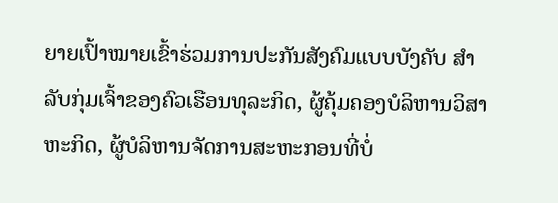ຍາຍເປົ້າໝາຍເຂົ້າຮ່ວມການປະກັນສັງຄົມແບບບັງຄັບ ສຳລັບກຸ່ມເຈົ້າຂອງຄົວເຮືອນທຸລະກິດ, ຜູ້ຄຸ້ມຄອງບໍລິຫານວິສາຫະກິດ, ຜູ້ບໍລິຫານຈັດການສະຫະກອນທີ່ບໍ່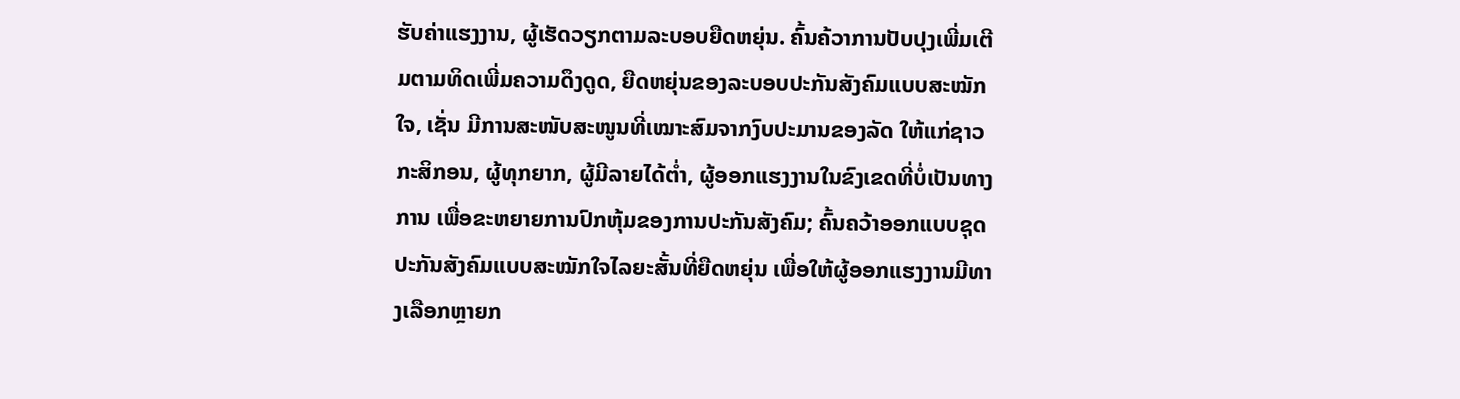ຮັບຄ່າແຮງງານ, ຜູ້ເຮັດວຽກຕາມລະບອບຍືດຫຍຸ່ນ. ຄົ້ນຄ້ວາການປັບປຸງເພີ່ມເຕີມຕາມທິດເພີ່ມຄວາມດຶງດູດ, ຍືດຫຍຸ່ນຂອງລະບອບປະກັນສັງຄົມແບບສະໝັກໃຈ, ເຊັ່ນ ມີການສະໜັບສະໜູນທີ່ເໝາະສົມຈາກງົບປະມານຂອງລັດ ໃຫ້ແກ່ຊາວກະສິກອນ, ຜູ້ທຸກຍາກ, ຜູ້ມີລາຍໄດ້ຕ່ຳ, ຜູ້ອອກແຮງງານໃນຂົງເຂດທີ່ບໍ່ເປັນທາງການ ເພື່ອຂະຫຍາຍການປົກຫຸ້ມຂອງການປະກັນສັງຄົມ; ຄົ້ນຄວ້າອອກແບບຊຸດປະກັນສັງຄົມແບບສະໝັກໃຈໄລຍະສັ້ນທີ່ຍືດຫຍຸ່ນ ເພື່ອໃຫ້ຜູ້ອອກແຮງງານມີທາງເລືອກຫຼາຍກ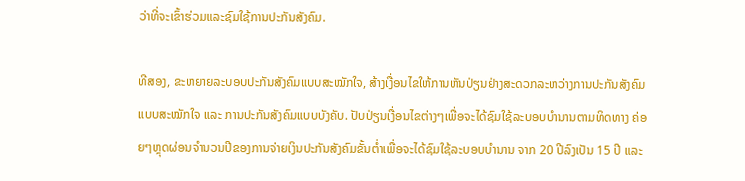ວ່າທີ່ຈະເຂົ້າຮ່ວມແລະຊົມໃຊ້ການປະກັນສັງຄົມ.

ທີສອງ, ຂະຫຍາຍລະບອບປະກັນສັງຄົມແບບສະໝັກໃຈ, ສ້າງເງື່ອນໄຂໃຫ້ການຫັນປ່ຽນຢ່າງສະດວກລະຫວ່າງການປະກັນສັງຄົມແບບສະໝັກໃຈ ແລະ ການປະກັນສັງຄົມແບບບັງຄັບ. ປັບປ່ຽນເງື່ອນໄຂຕ່າງໆເພື່ອຈະໄດ້ຊົມໃຊ້ລະບອບບຳນານຕາມທິດທາງ ຄ່ອຍໆຫຼຸດຜ່ອນຈຳນວນປີຂອງການຈ່າຍເງິນປະກັນສັງຄົມຂັ້ນຕ່ຳເພື່ອຈະໄດ້ຊົມໃຊ້ລະບອບບຳນານ ຈາກ 20 ປີລົງເປັນ 15 ປີ ແລະ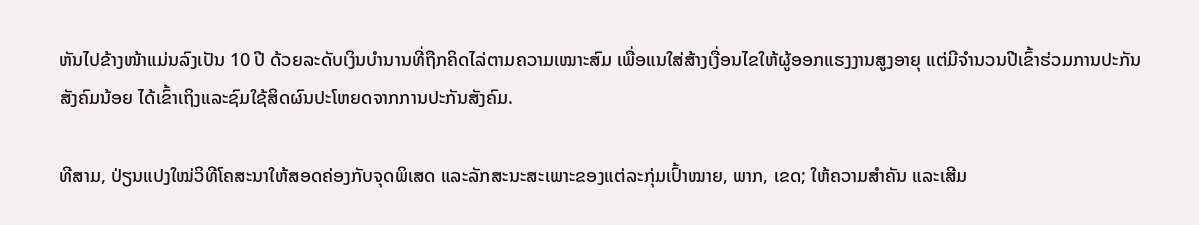ຫັນໄປຂ້າງໜ້າແມ່ນລົງເປັນ 10 ປີ ດ້ວຍລະດັບເງິນບຳນານທີ່ຖືກຄິດໄລ່ຕາມຄວາມເໝາະສົມ ເພື່ອແນໃສ່ສ້າງເງື່ອນໄຂໃຫ້ຜູ້ອອກແຮງງານສູງອາຍຸ ແຕ່ມີຈຳນວນປີເຂົ້າຮ່ວມການປະກັນສັງຄົມນ້ອຍ ໄດ້ເຂົ້າເຖິງແລະຊົມໃຊ້ສິດຜົນປະໂຫຍດຈາກການປະກັນສັງຄົມ.

ທີສາມ, ປ່ຽນແປງໃໝ່ວິທີໂຄສະນາໃຫ້ສອດຄ່ອງກັບຈຸດພິເສດ ແລະລັກສະນະສະເພາະຂອງແຕ່ລະກຸ່ມເປົ້າໝາຍ, ພາກ, ເຂດ; ໃຫ້ຄວາມສຳຄັນ ແລະເສີມ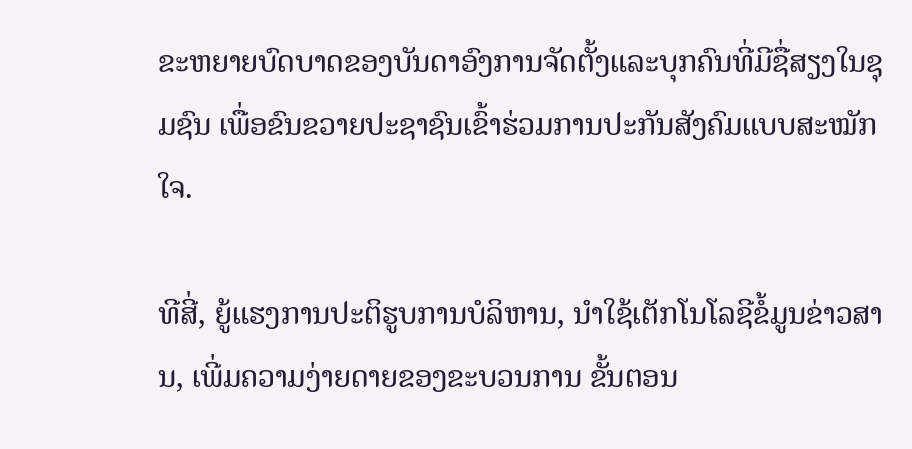ຂະຫຍາຍບົດບາດຂອງບັນດາອົງການຈັດຕັ້ງແລະບຸກຄົນທີ່ມີຊື່ສຽງໃນຊຸມຊົນ ເພື່ອຂົນຂວາຍປະຊາຊົນເຂົ້າຮ່ວມການປະກັນສັງຄົມແບບສະໝັກໃຈ.

ທີສີ່, ຍູ້ແຮງການປະຕິຮູບການບໍລິຫານ, ນຳໃຊ້ເຕັກໂນໂລຊີຂໍ້ມູນຂ່າວສານ, ເພີ່ມຄວາມງ່າຍດາຍຂອງຂະບວນການ ຂັ້ນຕອນ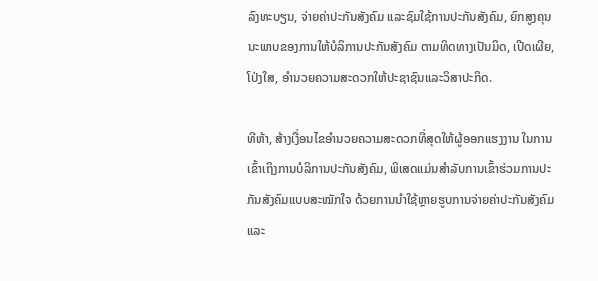ລົງທະບຽນ, ຈ່າຍຄ່າປະກັນສັງຄົມ ແລະຊົມໃຊ້ການປະກັນສັງຄົມ, ຍົກສູງຄຸນນະພາບຂອງການໃຫ້ບໍລິການປະກັນສັງຄົມ ຕາມທິດທາງເປັນມິດ, ເປີດເຜີຍ, ໂປ່ງໃສ, ອຳນວຍຄວາມສະດວກໃຫ້ປະຊາຊົນແລະວິສາປະກິດ.

ທີຫ້າ, ສ້າງເງື່ອນໄຂອຳນວຍຄວາມສະດວກທີ່ສຸດໃຫ້ຜູ້ອອກແຮງງານ ໃນການເຂົ້າເຖິງການບໍລິການປະກັນສັງຄົມ, ພິເສດແມ່ນສຳລັບການເຂົ້າຮ່ວມການປະກັນສັງຄົມແບບສະໝັກໃຈ ດ້ວຍການນຳໃຊ້ຫຼາຍຮູບການຈ່າຍຄ່າປະກັນສັງຄົມແລະ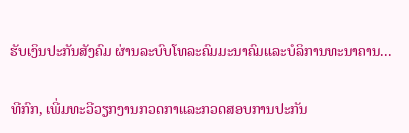ຮັບເງິນປະກັນສັງຄົມ ຜ່ານລະບົບໂທລະຄົມມະນາຄົມແລະບໍລິການທະນາຄານ...

ທີກົກ, ເພີ່ມທະວີວຽກງານກວດກາແລະກວດສອບການປະກັນ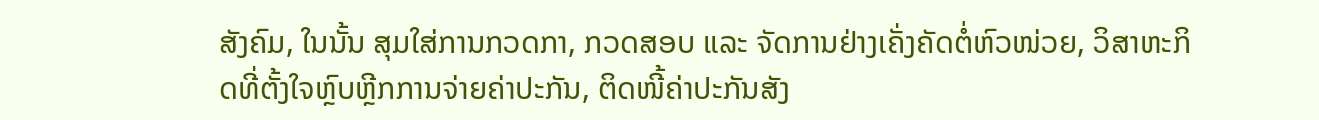ສັງຄົມ, ໃນນັ້ນ ສຸມໃສ່ການກວດກາ, ກວດສອບ ແລະ ຈັດການຢ່າງເຄັ່ງຄັດຕໍ່ຫົວໜ່ວຍ, ວິສາຫະກິດທີ່ຕັ້ງໃຈຫຼົບຫຼີກການຈ່າຍຄ່າປະກັນ, ຕິດໜີ້ຄ່າປະກັນສັງ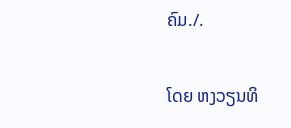ຄົມ./.

ໂດຍ ຫງວຽນທິ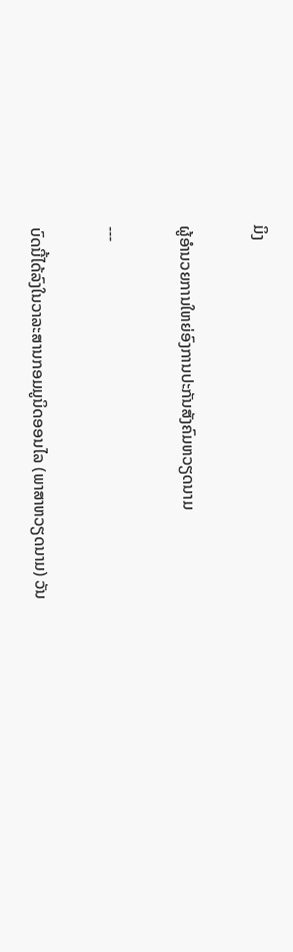ມິງ

ຜູ້ອຳນວຍການໃຫຍ່ອົງການປະກັນສັງຄົມຫວຽດນາມ

---

ບົດນີ້ໄດ້ລົງໃນວາລະສານກອມມູນິດອອນໄລ (ພາສາຫວຽດນາມ) ວັນ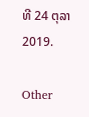ທີ 24 ຕຸລາ 2019.

Other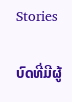Stories

ບົດທີ່ມີຜູ້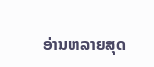ອ່ານຫລາຍສຸດ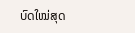ບົດໃໝ່ສຸດ